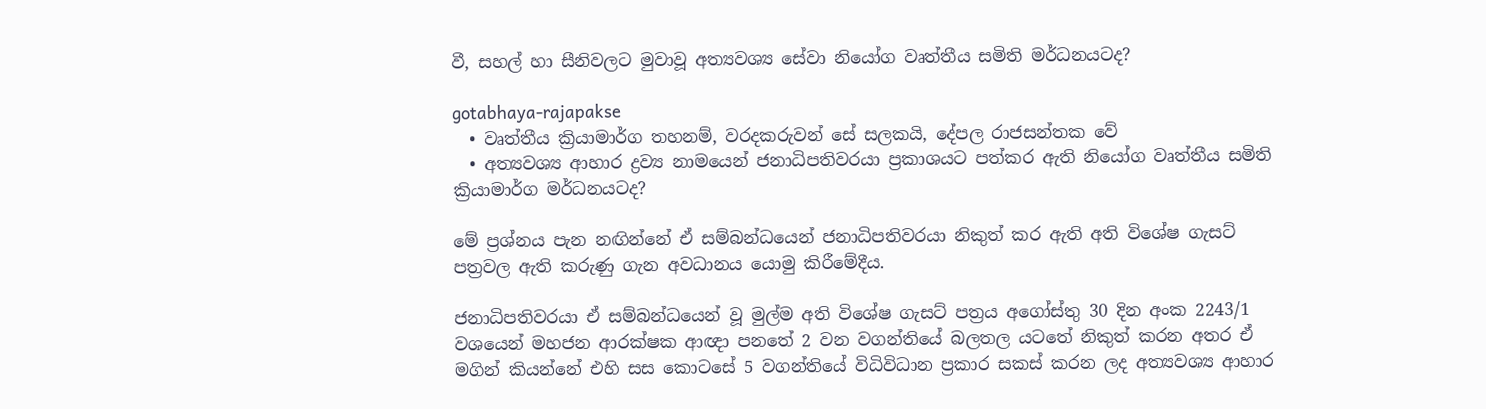වී, සහල් හා සීනිවලට මුවාවූ අත්‍යවශ්‍ය සේවා නියෝග වෘත්තීය සමිති මර්ධනයටද?

gotabhaya-rajapakse
  • වෘත්තීය ක්‍රියාමාර්ග තහනම්, වරදකරුවන් සේ සලකයි, දේපල රාජසන්තක වේ
  • අත්‍යවශ්‍ය ආහාර ද්‍රව්‍ය නාමයෙන් ජනාධිපතිවරයා ප්‍රකාශයට පත්කර ඇති නියෝග වෘත්තීය සමිති ක්‍රියාමාර්ග මර්ධනයටද?

මේ ප්‍රශ්නය පැන නඟින්නේ ඒ සම්බන්ධයෙන් ජනාධිපතිවරයා නිකුත් කර ඇති අති විශේෂ ගැසට් පත්‍රවල ඇති කරුණු ගැන අවධානය යොමු කිරීමේදීය.

ජනාධිපතිවරයා ඒ සම්බන්ධයෙන් වූ මුල්ම අති විශේෂ ගැසට් පත්‍රය අගෝස්තු 30 දින අංක 2243/1 වශයෙන් මහජන ආරක්ෂක ආඥා පනතේ 2 වන වගන්තියේ බලතල යටතේ නිකුත් කරන අතර ඒ මගින් කියන්නේ එහි සස කොටසේ 5 වගන්තියේ විධිවිධාන ප්‍රකාර සකස් කරන ලද අත්‍යවශ්‍ය ආහාර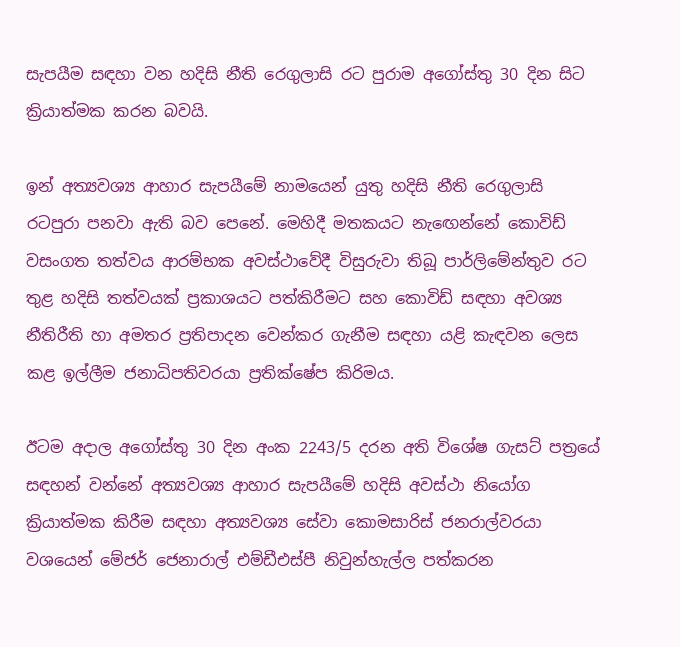සැපයීම සඳහා වන හදිසි නීති රෙගුලාසි රට පුරාම අගෝස්තු 30 දින සිට ක්‍රියාත්මක කරන බවයි.

ඉන් අත්‍යවශ්‍ය ආහාර සැපයීමේ නාමයෙන් යුතු හදිසි නීති රෙගුලාසි රටපුරා පනවා ඇති බව පෙනේ. මෙහිදී මතකයට නැඟෙන්නේ කොවිඩ් වසංගත තත්වය ආරම්භක අවස්ථාවේදී විසුරුවා තිබූ පාර්ලිමේන්තුව රට තුළ හදිසි තත්වයක් ප්‍රකාශයට පත්කිරීමට සහ කොවිඩ් සඳහා අවශ්‍ය නීතිරීති හා අමතර ප්‍රතිපාදන වෙන්කර ගැනීම සඳහා යළි කැඳවන ලෙස කළ ඉල්ලීම ජනාධිපතිවරයා ප්‍රතික්ෂේප කිරිමය.

ඊටම අදාල අගෝස්තු 30 දින අංක 2243/5 දරන අති විශේෂ ගැසට් පත්‍රයේ සඳහන් වන්නේ අත්‍යවශ්‍ය ආහාර සැපයීමේ හදිසි අවස්ථා නියෝග ක්‍රියාත්මක කිරීම සඳහා අත්‍යවශ්‍ය සේවා කොමසාරිස් ජනරාල්වරයා වශයෙන් මේජර් ජෙනාරාල් එම්ඩීඑස්පී නිවුන්හැල්ල පත්කරන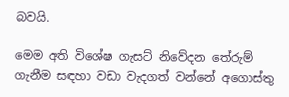බවයි.

මෙම අති විශේෂ ගැසට් නිවේදන තේරුම් ගැනීම සඳහා වඩා වැදගත් වන්නේ අගොස්තු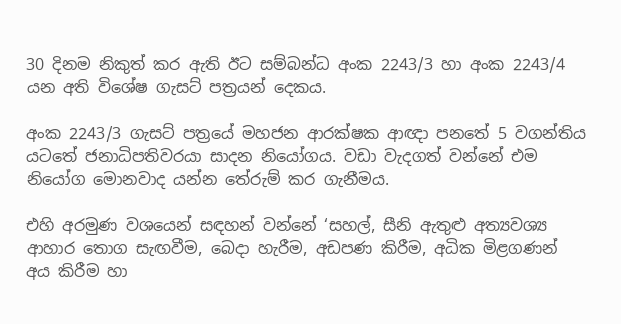30 දිනම නිකුත් කර ඇති ඊට සම්බන්ධ අංක 2243/3 හා අංක 2243/4 යන අති විශේෂ ගැසට් පත්‍රයන් දෙකය.

අංක 2243/3 ගැසට් පත්‍රයේ මහජන ආරක්ෂක ආඥා පනතේ 5 වගන්තිය යටතේ ජනාධිපතිවරයා සාදන නියෝගය. වඩා වැදගත් වන්නේ එම නියෝග මොනවාද යන්න තේරුම් කර ගැනීමය.

එහි අරමුණ වශයෙන් සඳහන් වන්නේ ‘සහල්, සීනි ඇතුළු අත්‍යවශ්‍ය ආහාර තොග සැඟවීම, බෙදා හැරීම, අඩපණ කිරීම, අධික මිළගණන් අය කිරීම හා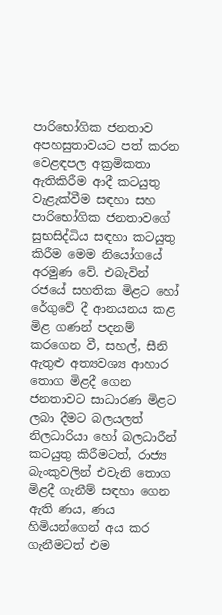පාරිභෝගික ජනතාව අපහසුතාවයට පත් කරන වෙළඳපල අක්‍රමිකතා ඇතිකිරීම ආදී කටයුතු වැළැක්වීම සඳහා සහ පාරිභෝගික ජනතාවගේ සුභසිද්ධිය සඳහා කටයුතු කිරීම මෙම නියෝගයේ අරමුණ වේ. එබැවින් රජයේ සහතික මිළට හෝ රේගුවේ දී ආනයනය කළ මිළ ගණන් පදනම් කරගෙන වී, සහල්, සීනි ඇතුළු අත්‍යවශ්‍ය ආහාර තොග මිළදී ගෙන ජනතාවට සාධාරණ මිළට ලබා දීමට බලයලත් නිලධාරියා හෝ බලධාරීන් කටයුතු කිරීමටත්, රාජ්‍ය බැංකුවලින් එවැනි තොග මිළදී ගැනීම් සඳහා ගෙන ඇති ණය, ණය හිමියන්ගෙන් අය කර ගැනීමටත් එම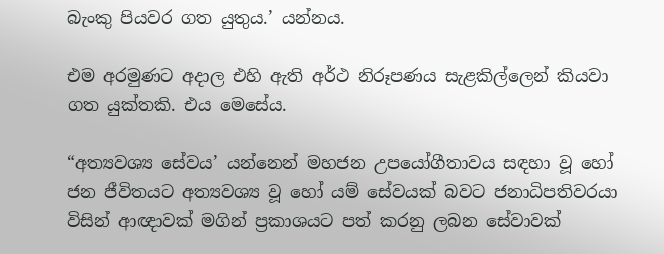බැංකු පියවර ගත යුතුය.’ යන්නය.

එම අරමුණට අදාල එහි ඇති අර්ථ නිරූපණය සැළකිල්ලෙන් කියවා ගත යුක්තකි. එය මෙසේය.

“අත්‍යවශ්‍ය සේවය’ යන්නෙන් මහජන උපයෝගීතාවය සඳහා වූ හෝ ජන ජීවිතයට අත්‍යවශ්‍ය වූ හෝ යම් සේවයක් බවට ජනාධිපතිවරයා විසින් ආඥාවක් මගින් ප්‍රකාශයට පත් කරනු ලබන සේවාවක්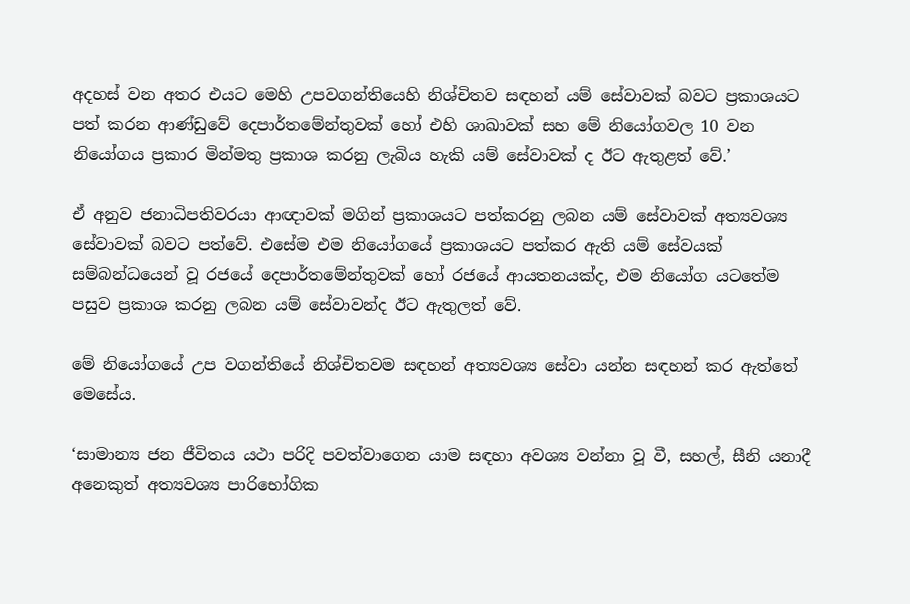අදහස් වන අතර එයට මෙහි උපවගන්තියෙහි නිශ්චිතව සඳහන් යම් සේවාවක් බවට ප්‍රකාශයට පත් කරන ආණ්ඩුවේ දෙපාර්තමේන්තුවක් හෝ එහි ශාඛාවක් සහ මේ නියෝගවල 10 වන නියෝගය ප්‍රකාර මින්මතු ප්‍රකාශ කරනු ලැබිය හැකි යම් සේවාවක් ද ඊට ඇතුළත් වේ.’

ඒ අනුව ජනාධිපතිවරයා ආඥාවක් මගින් ප්‍රකාශයට පත්කරනු ලබන යම් සේවාවක් අත්‍යවශ්‍ය සේවාවක් බවට පත්වේ. එසේම එම නියෝගයේ ප්‍රකාශයට පත්කර ඇති යම් සේවයක් සම්බන්ධයෙන් වූ රජයේ දෙපාර්තමේන්තුවක් හෝ රජයේ ආයතනයක්ද, එම නියෝග යටතේම පසුව ප්‍රකාශ කරනු ලබන යම් සේවාවන්ද ඊට ඇතුලත් වේ.

මේ නියෝගයේ උප වගන්තියේ නිශ්චිතවම සඳහන් අත්‍යවශ්‍ය සේවා යන්න සඳහන් කර ඇත්තේ මෙසේය.

‘සාමාන්‍ය ජන ජීවිතය යථා පරිදි පවත්වාගෙන යාම සඳහා අවශ්‍ය වන්නා වූ වී, සහල්, සීනි යනාදී අනෙකුත් අත්‍යවශ්‍ය පාරිභෝගික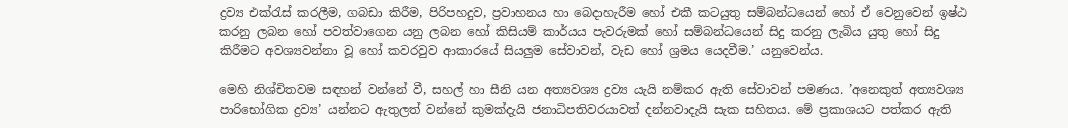ද්‍රව්‍ය එක්රැස් කරලීම, ගබඩා කිරීම, පිරිපහදුව, ප්‍රවාහනය හා බෙදාහැරීම හෝ එකී කටයුතු සම්බන්ධයෙන් හෝ ඒ වෙනුවෙන් ඉෂ්ඨ කරනු ලබන හෝ පවත්වාගෙන යනු ලබන හෝ කිසියම් කාර්යය පැවරුමක් හෝ සම්බන්ධයෙන් සිදු කරනු ලැබිය යුතු හෝ සිදු කිරීමට අවශ්‍යවන්නා වූ හෝ කවරවුව ආකාරයේ සියලුම සේවාවන්, වැඩ හෝ ශ්‍රමය යෙදවීම.’ යනුවෙන්ය.

මෙහි නිශ්චිතවම සඳහන් වන්නේ වී, සහල් හා සීනි යන අත්‍යවශ්‍ය ද්‍රව්‍ය යැයි නම්කර ඇති සේවාවන් පමණය. ’අනෙකුත් අත්‍යවශ්‍ය පාරිභෝගික ද්‍රව්‍ය’ යන්නට ඇතුලත් වන්නේ කුමක්දැයි ජනාධිපතිවරයාවත් දන්නවාදැයි සැක සහිතය. මේ ප්‍රකාශයට පත්කර ඇති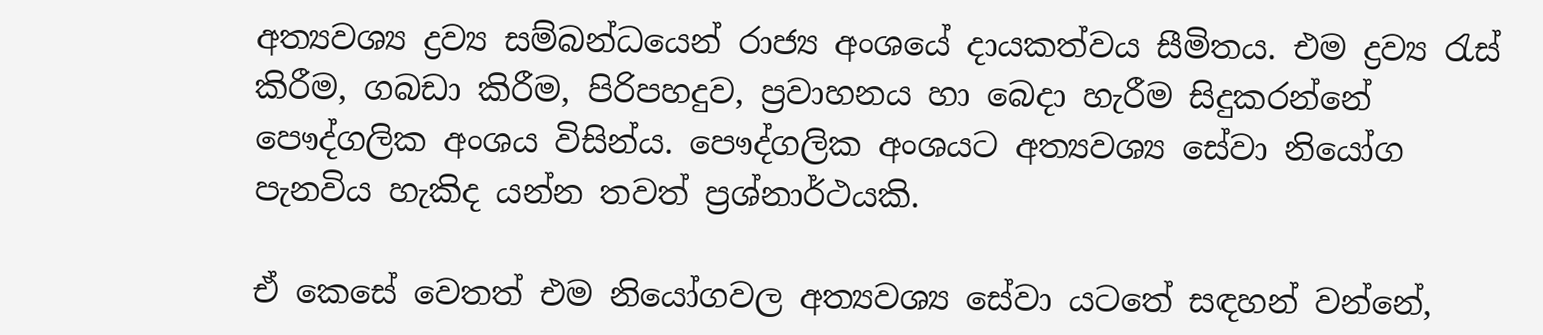අත්‍යවශ්‍ය ද්‍රව්‍ය සම්බන්ධයෙන් රාජ්‍ය අංශයේ දායකත්වය සීමිතය. එම ද්‍රව්‍ය රැස් කිරීම, ගබඩා කිරීම, පිරිපහදුව, ප්‍රවාහනය හා බෙදා හැරීම සිදුකරන්නේ පෞද්ගලික අංශය විසින්ය. පෞද්ගලික අංශයට අත්‍යවශ්‍ය සේවා නියෝග පැනවිය හැකිද යන්න තවත් ප්‍රශ්නාර්ථයකි.

ඒ කෙසේ වෙතත් එම නියෝගවල අත්‍යවශ්‍ය සේවා යටතේ සඳහන් වන්නේ,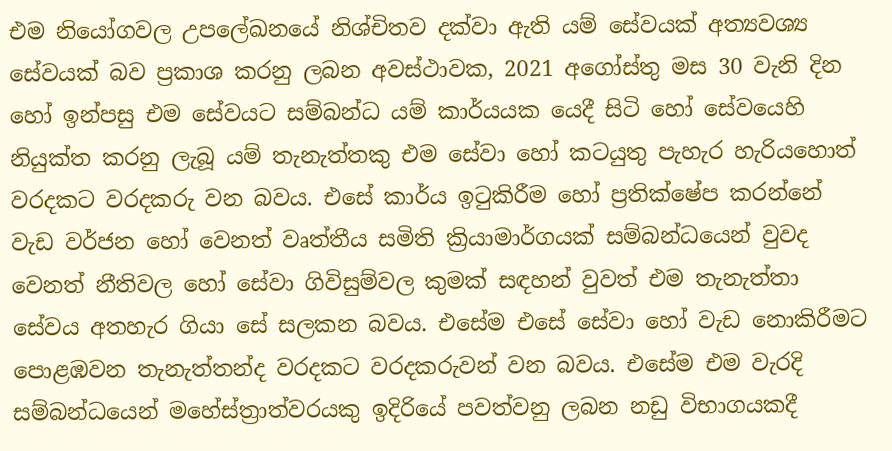එම නියෝගවල උපලේඛනයේ නිශ්චිතව දක්වා ඇති යම් සේවයක් අත්‍යවශ්‍ය සේවයක් බව ප්‍රකාශ කරනු ලබන අවස්ථාවක, 2021 අගෝස්තු මස 30 වැනි දින හෝ ඉන්පසු එම සේවයට සම්බන්ධ යම් කාර්යයක යෙදී සිටි හෝ සේවයෙහි නියුක්ත කරනු ලැබූ යම් තැනැත්තකු එම සේවා හෝ කටයුතු පැහැර හැරියහොත් වරදකට වරදකරු වන බවය. එසේ කාර්ය ඉටුකිරීම හෝ ප්‍රතික්ෂේප කරන්නේ වැඩ වර්ජන හෝ වෙනත් වෘත්තීය සමිති ක්‍රියාමාර්ගයක් සම්බන්ධයෙන් වුවද වෙනත් නීතිවල හෝ සේවා ගිවිසුම්වල කුමක් සඳහන් වුවත් එම තැනැත්තා සේවය අතහැර ගියා සේ සලකන බවය. එසේම එසේ සේවා හෝ වැඩ නොකිරීමට පොළඹවන තැනැත්තන්ද වරදකට වරදකරුවන් වන බවය. එසේම එම වැරදි සම්බන්ධයෙන් මහේස්ත්‍රාත්වරයකු ඉදිරියේ පවත්වනු ලබන නඩු විභාගයකදී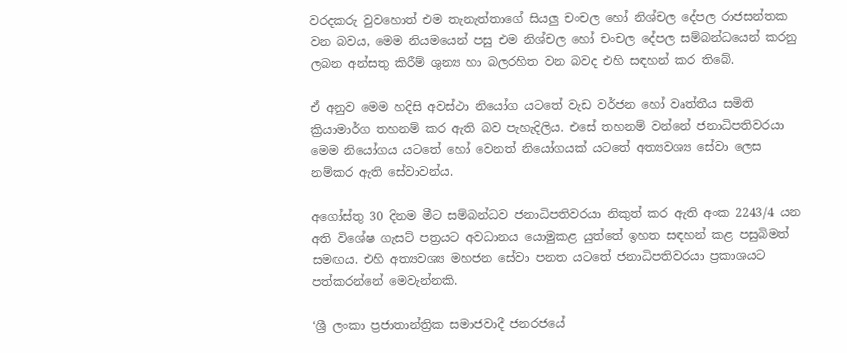වරදකරු වුවහොත් එම තැනැත්තාගේ සියලු චංචල හෝ නිශ්චල දේපල රාජසන්තක වන බවය, මෙම නියමයෙන් පසු එම නිශ්චල හෝ චංචල දේපල සම්බන්ධයෙන් කරනු ලබන අන්සතු කිරීම් ශුන්‍ය හා බලරහිත වන බවද එහි සඳහන් කර තිබේ.

ඒ අනුව මෙම හදිසි අවස්ථා නියෝග යටතේ වැඩ වර්ජන හෝ වෘත්තීය සමිති ක්‍රියාමාර්ග තහනම් කර ඇති බව පැහැදිලිය. එසේ තහනම් වන්නේ ජනාධිපතිවරයා මෙම නියෝගය යටතේ හෝ වෙනත් නියෝගයක් යටතේ අත්‍යවශ්‍ය සේවා ලෙස නම්කර ඇති සේවාවන්ය.

අගෝස්තු 30 දිනම මීට සම්බන්ධව ජනාධිපතිවරයා නිකුත් කර ඇති අංක 2243/4 යන අති විශේෂ ගැසට් පත්‍රයට අවධානය යොමුකළ යුත්තේ ඉහත සඳහන් කළ පසුබිමත් සමඟය. එහි අත්‍යවශ්‍ය මහජන සේවා පනත යටතේ ජනාධිපතිවරයා ප්‍රකාශයට පත්කරන්නේ මෙවැන්නකි.

‘ශ්‍රී ලංකා ප්‍රජාතාන්ත්‍රික සමාජවාදී ජනරජයේ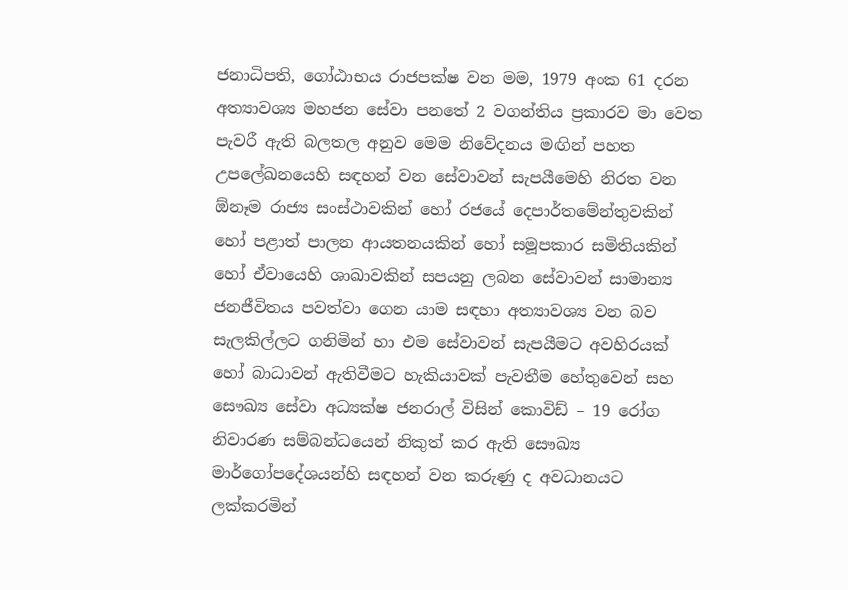ජනාධිපති, ගෝඨාභය රාජපක්ෂ වන මම, 1979 අංක 61 දරන අත්‍යාවශ්‍ය මහජන සේවා පනතේ 2 වගන්තිය ප්‍රකාරව මා වෙත පැවරී ඇති බලතල අනුව මෙම නිවේදනය මඟින් පහත උපලේඛනයෙහි සඳහන් වන සේවාවන් සැපයීමෙහි නිරත වන ඕනෑම රාජ්‍ය සංස්ථාවකින් හෝ රජයේ දෙපාර්තමේන්තුවකින් හෝ පළාත් පාලන ආයතනයකින් හෝ සමූපකාර සමිතියකින් හෝ ඒවායෙහි ශාඛාවකින් සපයනු ලබන සේවාවන් සාමාන්‍ය ජනජීවිතය පවත්වා ගෙන යාම සඳහා අත්‍යාවශ්‍ය වන බව සැලකිල්ලට ගනිමින් හා එම සේවාවන් සැපයීමට අවහිරයක් හෝ බාධාවන් ඇතිවීමට හැකියාවක් පැවතීම හේතුවෙන් සහ සෞඛ්‍ය සේවා අධ්‍යක්ෂ ජනරාල් විසින් කොවිඩ් – 19 රෝග නිවාරණ සම්බන්ධයෙන් නිකුත් කර ඇති සෞඛ්‍ය මාර්ගෝපදේශයන්හි සඳහන් වන කරුණු ද අවධානයට ලක්කරමින්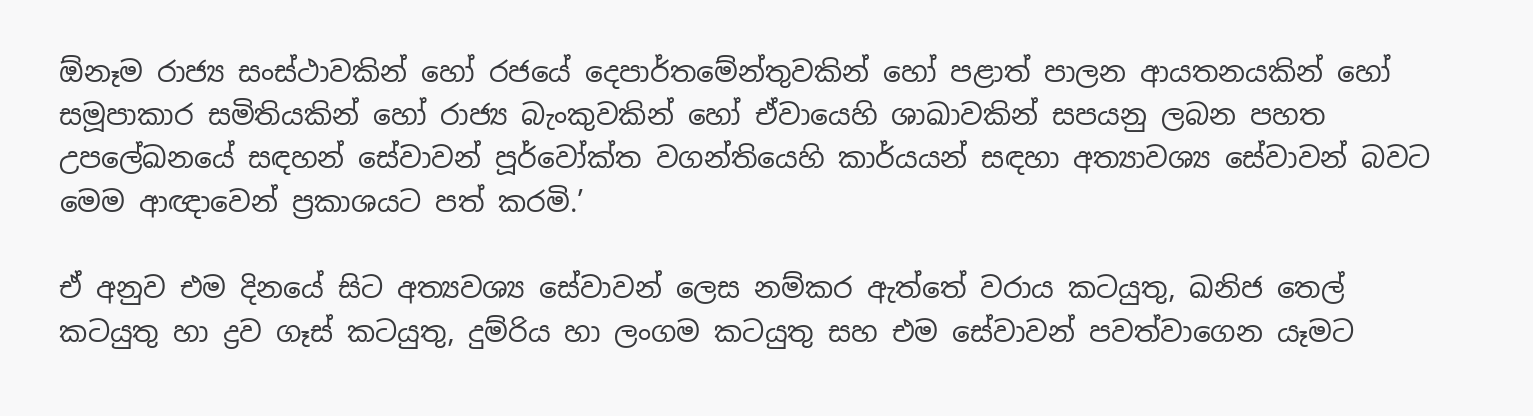ඕනෑම රාජ්‍ය සංස්ථාවකින් හෝ රජයේ දෙපාර්තමේන්තුවකින් හෝ පළාත් පාලන ආයතනයකින් හෝ සමූපාකාර සමිතියකින් හෝ රාජ්‍ය බැංකුවකින් හෝ ඒවායෙහි ශාඛාවකින් සපයනු ලබන පහත උපලේඛනයේ සඳහන් සේවාවන් පූර්වෝක්ත වගන්තියෙහි කාර්යයන් සඳහා අත්‍යාවශ්‍ය සේවාවන් බවට මෙම ආඥාවෙන් ප්‍රකාශයට පත් කරමි.’

ඒ අනුව එම දිනයේ සිට අත්‍යවශ්‍ය සේවාවන් ලෙස නම්කර ඇත්තේ වරාය කටයුතු, ඛනිජ තෙල් කටයුතු හා ද්‍රව ගෑස් කටයුතු, දුම්රිය හා ලංගම කටයුතු සහ එම සේවාවන් පවත්වාගෙන යෑමට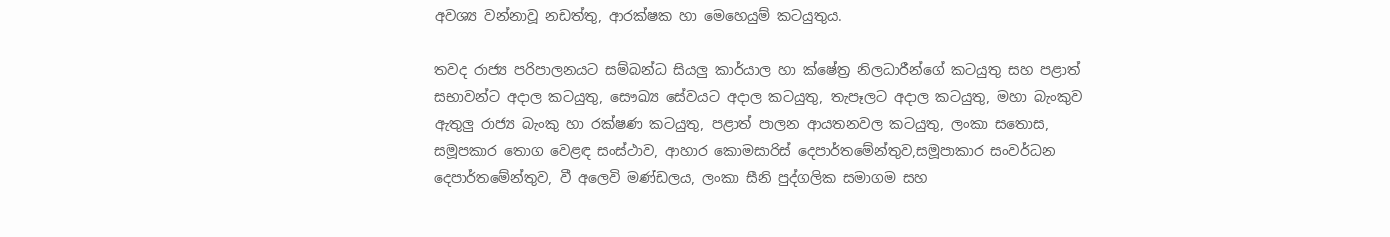අවශ්‍ය වන්නාවූ නඩත්තු, ආරක්ෂක හා මෙහෙයුම් කටයුතුය.

තවද රාජ්‍ය පරිපාලනයට සම්බන්ධ සියලු කාර්යාල හා ක්ෂේත්‍ර නිලධාරීන්ගේ කටයුතු සහ පළාත් සභාවන්ට අදාල කටයුතු, සෞඛ්‍ය සේවයට අදාල කටයුතු, තැපෑලට අදාල කටයුතු, මහා බැංකුව ඇතුලු රාජ්‍ය බැංකු හා රක්ෂණ කටයුතු, පළාත් පාලන ආයතනවල කටයුතු, ලංකා සතොස, සමූපකාර තොග වෙළඳ සංස්ථාව, ආහාර කොමසාරිස් දෙපාර්තමේන්තුව,සමූපාකාර සංවර්ධන දෙපාර්තමේන්තුව, වී අලෙවි මණ්ඩලය, ලංකා සීනි පුද්ගලික සමාගම සහ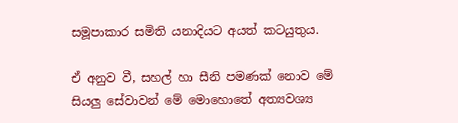සමූපාකාර සමිති යනාදියට අයත් කටයුතුය.

ඒ අනුව වී, සහල් හා සීනි පමණක් නොව මේ සියලු සේවාවන් මේ මොහොතේ අත්‍යවශ්‍ය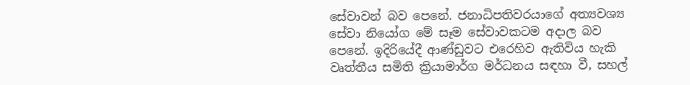සේවාවන් බව පෙනේ. ජනාධිපතිවරයාගේ අත්‍යවශ්‍ය සේවා නියෝග මේ සෑම සේවාවකටම අදාල බව පෙනේ. ඉදිරියේදී ආණ්ඩුවට එරෙහිව ඇතිවිය හැකි වෘත්තීය සමිති ක්‍රියාමාර්ග මර්ධනය සඳහා වී, සහල්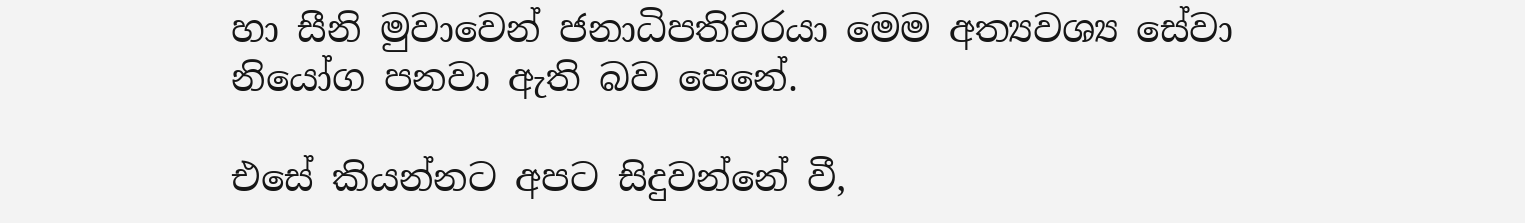හා සීනි මුවාවෙන් ජනාධිපතිවරයා මෙම අත්‍යවශ්‍ය සේවා නියෝග පනවා ඇති බව පෙනේ.

එසේ කියන්නට අපට සිදුවන්නේ වී,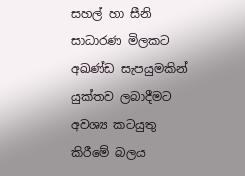සහල් හා සීනි සාධාරණ මිලකට අඛණ්ඩ සැපයුමකින් යුක්තව ලබාදීමට අවශ්‍ය කටයුතු කිරීමේ බලය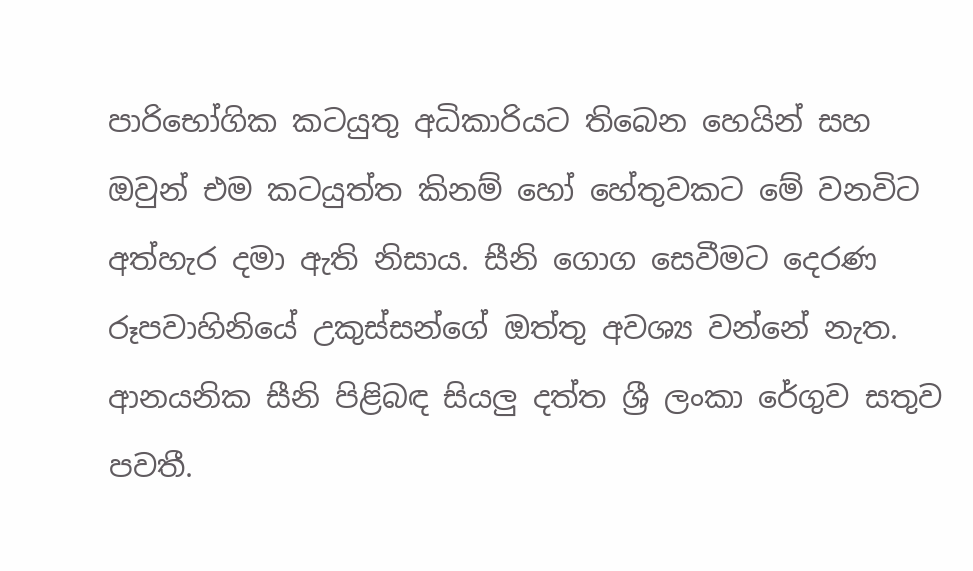පාරිභෝගික කටයුතු අධිකාරියට තිබෙන හෙයින් සහ ඔවුන් එම කටයුත්ත කිනම් හෝ හේතුවකට මේ වනවිට අත්හැර දමා ඇති නිසාය. සීනි ගොග සෙවීමට දෙරණ රූපවාහිනියේ උකුස්සන්ගේ ඔත්තු අවශ්‍ය වන්නේ නැත. ආනයනික සීනි පිළිබඳ සියලු දත්ත ශ්‍රී ලංකා රේගුව සතුව පවතී.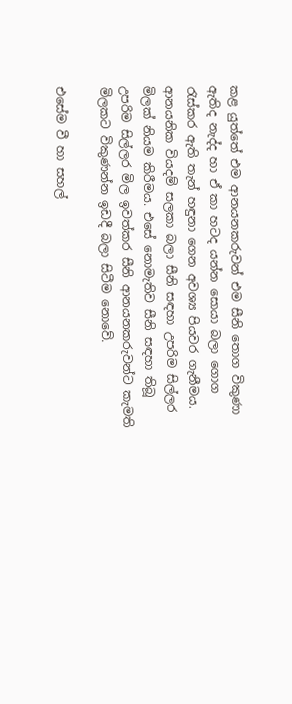කළ යුත්තේ එම ආනයනකරුවන් එම සීනි තොග විකුණා ඇතිද නැද්ද හා ඒ කා හටද යන්න සොයා බලා ගොග රැස්කර ඇති තැන් හඳුනා ගෙන අවශ්‍ය පියවර ගැනීමය. ආනයනික වියදම් සලකා බලා සීනි සඳහා උපරිම සිල්ලර මිලක් නියම කිරීමය. එසේ නොමැතිව සීනි සඳහා තිබූ උපරිම සිල්ලර මිල ඉවත්කර සීනි ආනයනකරුවන්ට කැමති මිලකට විකුණන්න ඉඩදී බලා සිටීම නොවේ.

එසේම වී හා සහල්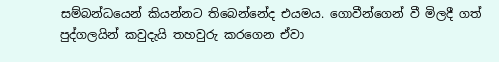සම්බන්ධයෙන් කියන්නට තිබෙන්නේද එයමය. ගොවීන්ගෙන් වී මිලදී ගත් පුද්ගලයින් කවුදැයි තහවුරු කරගෙන ඒවා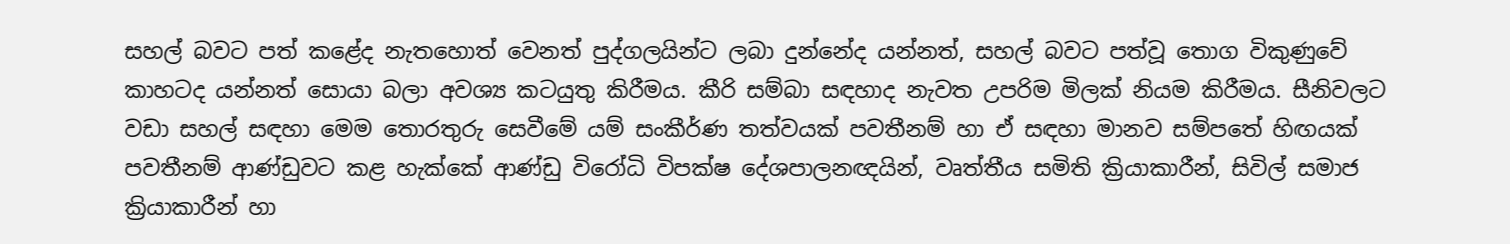සහල් බවට පත් කළේද නැතහොත් වෙනත් පුද්ගලයින්ට ලබා දුන්නේද යන්නත්, සහල් බවට පත්වූ තොග විකුණුවේ කාහටද යන්නත් සොයා බලා අවශ්‍ය කටයුතු කිරීමය. කීරි සම්බා සඳහාද නැවත උපරිම මිලක් නියම කිරීමය. සීනිවලට වඩා සහල් සඳහා මෙම තොරතුරු සෙවීමේ යම් සංකීර්ණ තත්වයක් පවතීනම් හා ඒ සඳහා මානව සම්පතේ හිඟයක් පවතීනම් ආණ්ඩුවට කළ හැක්කේ ආණ්ඩු විරෝධි විපක්ෂ දේශපාලනඥයින්, වෘත්තීය සමිති ක්‍රියාකාරීන්, සිවිල් සමාජ ක්‍රියාකාරීන් හා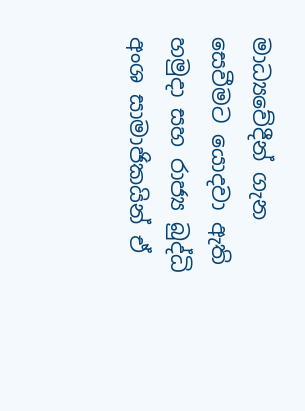මාධ්‍යවේදීන් ගැන සෙවීමට යොදවා ඇති හමුදා සහ රාජ්‍ය බුද්ධි අංශ සාමාජිකයින් ඒ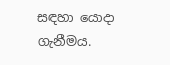සඳහා යොදා ගැනීමය.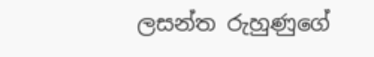ලසන්ත රුහුණුගේ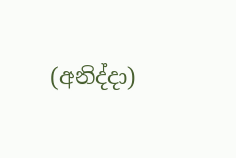(අනිද්දා)